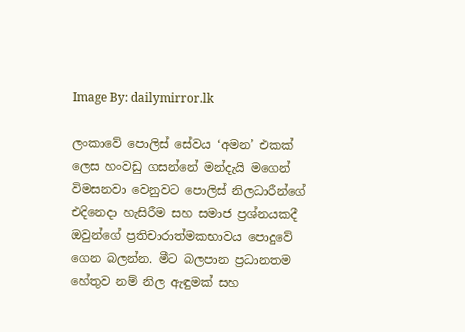Image By: dailymirror.lk

ලංකාවේ පොලිස් සේවය ‘අමන’ එකක් ලෙස හංවඩු ගසන්නේ මන්දැයි මගෙන් විමසනවා වෙනුවට පොලිස් නිලධාරීන්ගේ එදිනෙදා හැසිරීම සහ සමාජ ප්‍රශ්නයකදී ඔවුන්ගේ ප්‍රතිචාරාත්මකභාවය පොදුවේ ගෙන බලන්න. මීට බලපාන ප්‍රධානතම හේතුව නම් නිල ඇඳුමක් සහ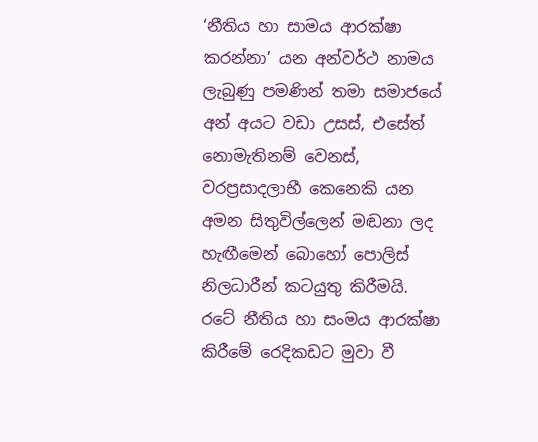‘නීතිය හා සාමය ආරක්ෂා කරන්නා’ යන අන්වර්ථ නාමය ලැබුණු පමණින් තමා සමාජයේ අන් අයට වඩා උසස්, එසේත් නොමැතිනම් වෙනස්, වරප්‍රසාදලාභී කෙනෙකි යන අමන සිතුවිල්ලෙන් මඬනා ලද හැඟීමෙන් බොහෝ පොලිස් නිලධාරීන් කටයුතු කිරීමයි. රටේ නීතිය හා සංමය ආරක්ෂා කිරීමේ රෙදිකඩට මුවා වී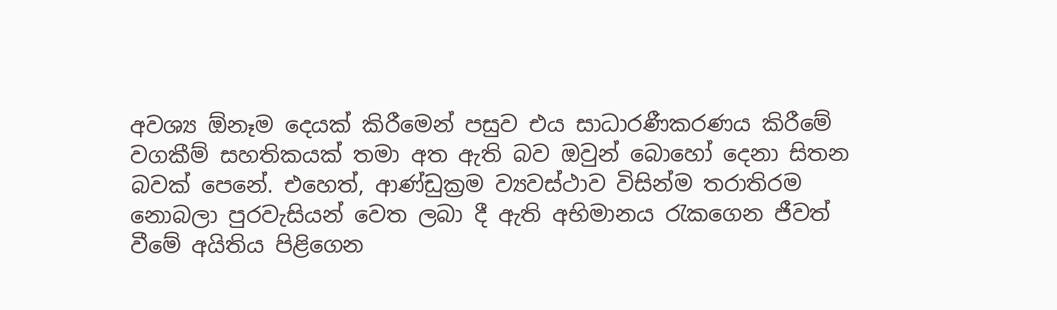අවශ්‍ය ඕනෑම දෙයක් කිරීමෙන් පසුව එය සාධාරණීකරණය කිරීමේ වගකීම් සහතිකයක් තමා අත ඇති බව ඔවුන් බොහෝ දෙනා සිතන බවක් පෙනේ. එහෙත්, ආණ්ඩුක්‍රම ව්‍යවස්ථාව විසින්ම තරාතිරම නොබලා පුරවැසියන් වෙත ලබා දී ඇති අභිමානය රැකගෙන ජීවත් වීමේ අයිතිය පිළිගෙන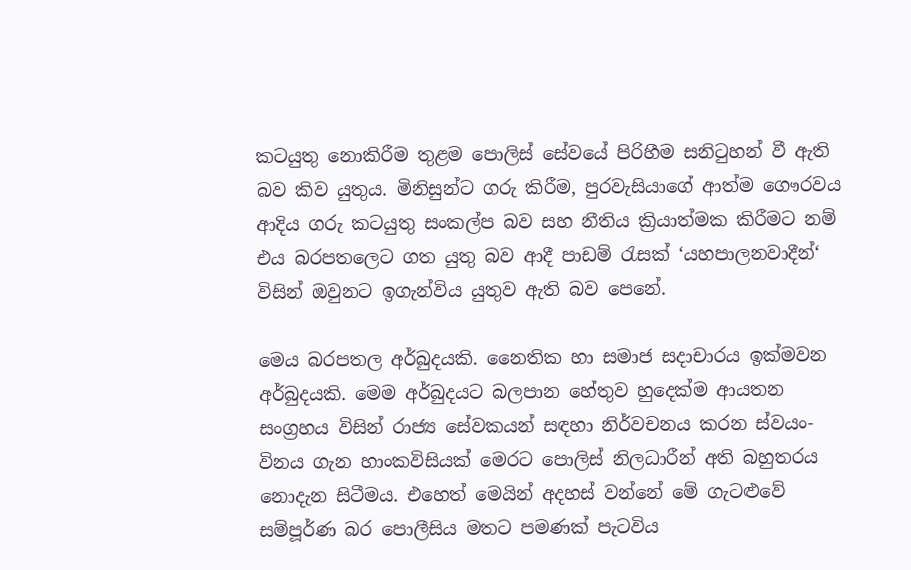කටයුතු නොකිරීම තුළම පොලිස් සේවයේ පිරිහීම සනිටුහන් වී ඇති බව කිව යුතුය. මිනිසුන්ට ගරු කිරීම, පුරවැසියාගේ ආත්ම ගෞරවය ආදිය ගරු කටයුතු සංකල්ප බව සහ නීතිය ක්‍රියාත්මක කිරීමට නම් එය බරපතලෙට ගත යුතු බව ආදී පාඩම් රැසක් ‘යහපාලනවාදීන්‘ විසින් ඔවුනට ඉගැන්විය යුතුව ඇති බව පෙනේ.

මෙය බරපතල අර්බුදයකි. නෛතික හා සමාජ සදාචාරය ඉක්මවන අර්බුදයකි. මෙම අර්බුදයට බලපාන හේතුව හුදෙක්ම ආයතන සංග්‍රහය විසින් රාජ්‍ය සේවකයන් සඳහා නිර්වචනය කරන ස්වයං-විනය ගැන හාංකවිසියක් මෙරට පොලිස් නිලධාරීන් අති බහුතරය නොදැන සිටීමය. එහෙත් මෙයින් අදහස් වන්නේ මේ ගැටළුවේ සම්පූර්ණ බර පොලීසිය මතට පමණක් පැටවිය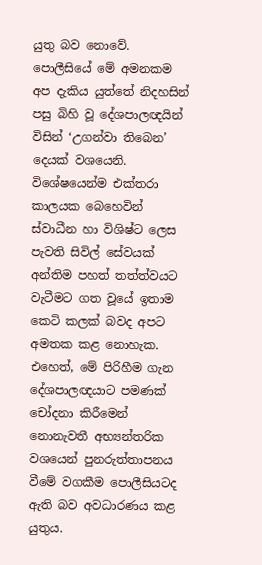යුතු බව නොවේ. පොලීසියේ මේ අමනකම අප දැකිය යුත්තේ නිදහසින් පසු බිහි වූ දේශපාලඥයින් විසින් ‘උගන්වා තිබෙන’ දෙයක් වශයෙනි. විශේෂයෙන්ම එක්තරා කාලයක බෙහෙවින් ස්වාධීන හා විශිෂ්ට ලෙස පැවති සිවිල් සේවයක් අන්තිම පහත් තත්ත්වයට වැටීමට ගත වූයේ ඉතාම කෙටි කලක් බවද අපට අමතක කළ නොහැක. එහෙත්, මේ පිරිහීම ගැන දේශපාලඥයාට පමණක් චෝදනා කිරීමෙන් නොනැවතී අභ්‍යන්තරික වශයෙන් පුනරුත්තාපනය වීමේ වගකීම පොලීසියටද ඇති බව අවධාරණය කළ යුතුය.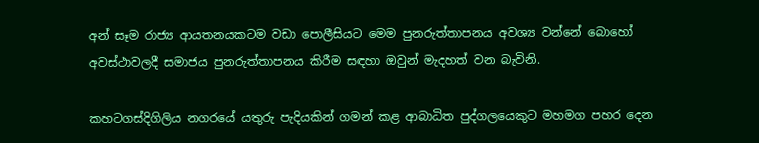අන් සෑම රාජ්‍ය ආයතනයකටම වඩා පොලීසියට මෙම පුනරුත්තාපනය අවශ්‍ය වන්නේ බොහෝ අවස්ථාවලදී සමාජය පුනරුත්තාපනය කිරීම සඳහා ඔවුන් මැදහත් වන බැවිනි.

කහටගස්දිගිලිය නගරයේ යතුරු පැදියකින් ගමන් කළ ආබාධිත පුද්ගලයෙකුට මහමග පහර දෙන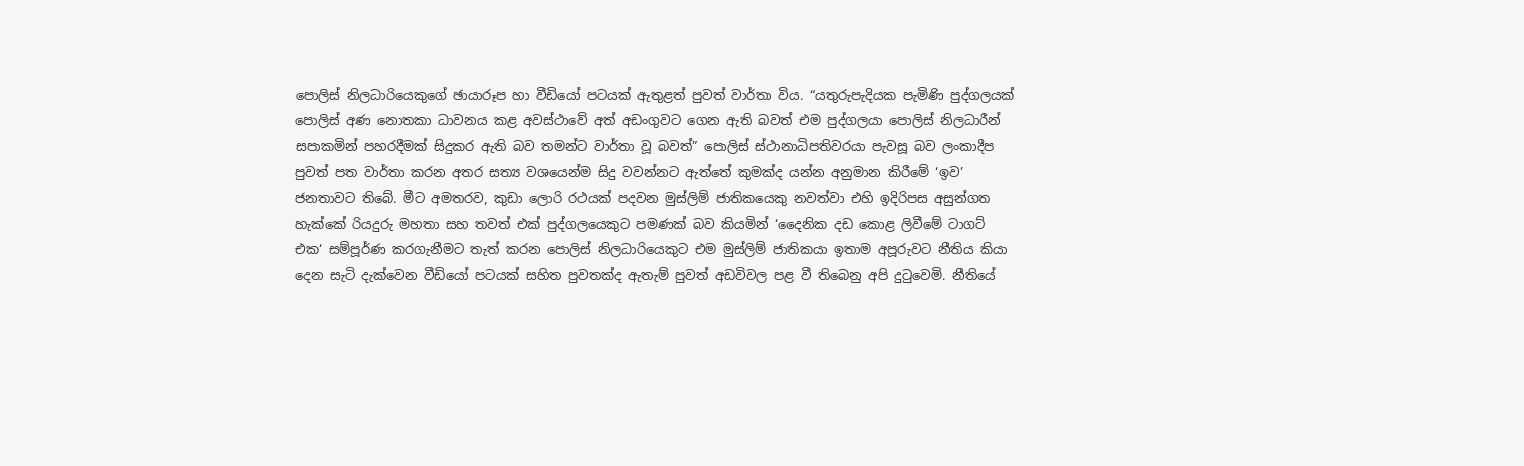පොලිස් නිලධාරියෙකුගේ ඡායාරූප හා වීඩියෝ පටයක් ඇතුළත් පුවත් වාර්තා විය. “යතුරුපැදියක පැමිණි පුද්ගලයක් පොලිස් අණ නොතකා ධාවනය කළ අවස්ථාවේ අත් අඩංගුවට ගෙන ඇති බවත් එම පුද්ගලයා පොලිස් නිලධාරීන් සපාකමින් පහරදීමක් සිදුකර ඇති බව තමන්ට වාර්තා වූ බවත්” පොලිස් ස්ථානාධිපතිවරයා පැවසූ බව ලංකාදීප පුවත් පත වාර්තා කරන අතර සත්‍ය වශයෙන්ම සිදු වවන්නට ඇත්තේ කුමක්ද යන්න අනුමාන කිරීමේ ‘ඉව’ ජනතාවට තිබේ. මීට අමතරව, කුඩා ලොරි රථයක් පදවන මුස්ලිම් ජාතිකයෙකු නවත්වා එහි ඉදිරිපස අසුන්ගත හැක්කේ රියදුරු මහතා සහ තවත් එක් පුද්ගලයෙකුට පමණක් බව කියමින් ‘දෛනික දඩ කොළ ලිවීමේ ටාගට් එක‘ සම්පූර්ණ කරගැනීමට තැත් කරන පොලිස් නිලධාරියෙකුට එම මුස්ලිම් ජාතිකයා ඉතාම අපූරුවට නීතිය කියා දෙන සැටි දැක්වෙන වීඩියෝ පටයක් සහිත පුවතක්ද ඇතැම් පුවත් අඩවිවල පළ වී තිබෙනු අපි දුටුවෙමි. නීතියේ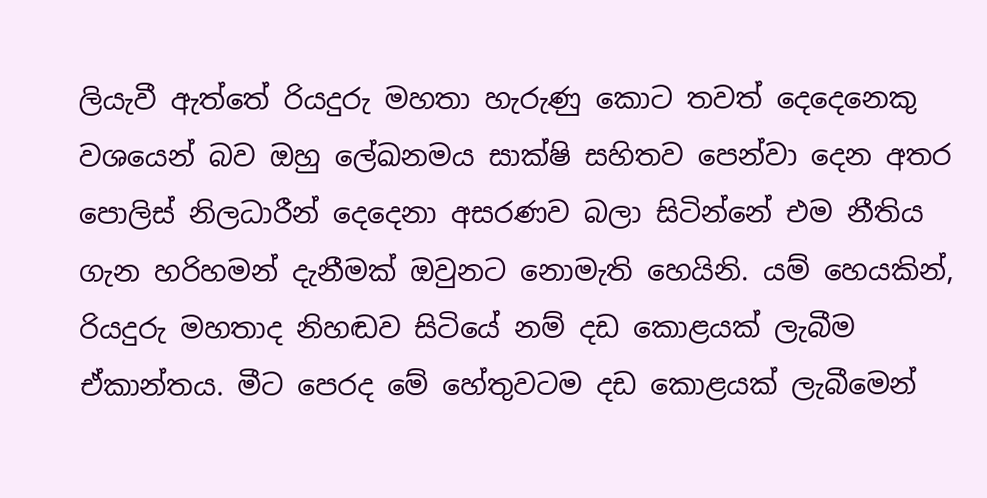ලියැවී ඇත්තේ රියදුරු මහතා හැරුණු කොට තවත් දෙදෙනෙකු වශයෙන් බව ඔහු ලේඛනමය සාක්ෂි සහිතව පෙන්වා දෙන අතර පොලිස් නිලධාරීන් දෙදෙනා අසරණව බලා සිටින්නේ එම නීතිය ගැන හරිහමන් දැනීමක් ඔවුනට නොමැති හෙයිනි. යම් හෙයකින්, රියදුරු මහතාද නිහඬව සිටියේ නම් දඩ කොළයක් ලැබීම ඒකාන්තය. මීට පෙරද මේ හේතුවටම දඩ කොළයක් ලැබීමෙන්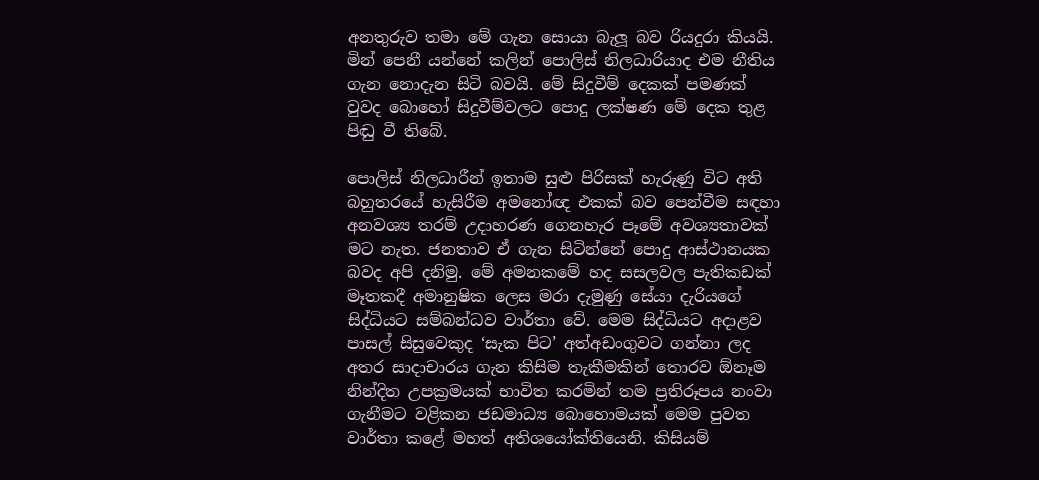අනතුරුව තමා මේ ගැන සොයා බැලූ බව රියදුරා කියයි. මින් පෙනී යන්නේ කලින් පොලිස් නිලධාරියාද එම නීතිය ගැන නොදැන සිටි බවයි. මේ සිදුවීම් දෙකක් පමණක් වුවද බොහෝ සිදුවීම්වලට පොදු ලක්ෂණ මේ දෙක තුළ පිඬු වී තිබේ.

පොලිස් නිලධාරීන් ඉතාම සුළු පිරිසක් හැරුණු විට අති බහුතරයේ හැසිරීම අමනෝඥ එකක් බව පෙන්වීම සඳහා අනවශ්‍ය තරම් උදාහරණ ගෙනහැර පෑමේ අවශ්‍යතාවක් මට නැත. ජනතාව ඒ ගැන සිටින්නේ පොදු ආස්ථානයක බවද අපි දනිමු. මේ අමනකමේ හද සසලවල පැතිකඩක් මෑතකදී අමානුෂික ලෙස මරා දැමුණු සේයා දැරියගේ සිද්ධියට සම්බන්ධව වාර්තා වේ. මෙම සිද්ධියට අදාළව පාසල් සිසුවෙකුද ‘සැක පිට’ අත්අඩංගුවට ගන්නා ලද අතර සාදාචාරය ගැන කිසිම තැකීමකින් තොරව ඕනෑම නින්දිත උපක්‍රමයක් භාවිත කරමින් තම ප්‍රතිරූපය නංවා ගැනීමට වළිකන ජඩමාධ්‍ය බොහොමයක් මෙම පුවත වාර්තා කළේ මහත් අතිශයෝක්තියෙනි. කිසියම්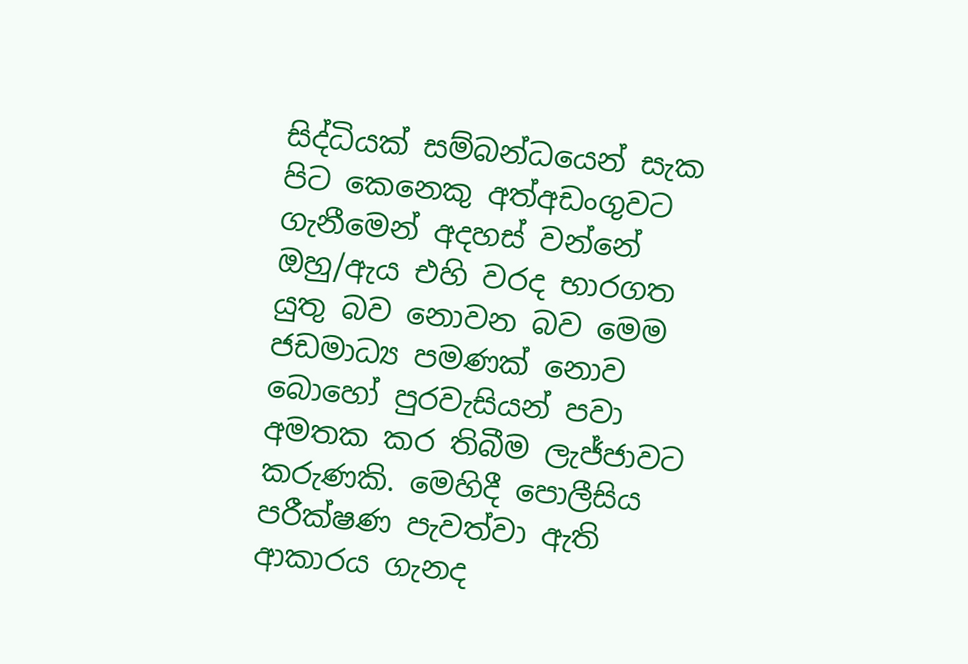සිද්ධියක් සම්බන්ධයෙන් සැක පිට කෙනෙකු අත්අඩංගුවට ගැනීමෙන් අදහස් වන්නේ ඔහු/ඇය එහි වරද භාරගත යුතු බව නොවන බව මෙම ජඩමාධ්‍ය පමණක් නොව බොහෝ පුරවැසියන් පවා අමතක කර තිබීම ලැජ්ජාවට කරුණකි. මෙහිදී පොලීසිය පරීක්ෂණ පැවත්වා ඇති ආකාරය ගැනද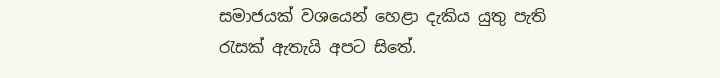සමාජයක් වශයෙන් හෙළා දැකිය යුතු පැති රැසක් ඇතැයි අපට සිතේ.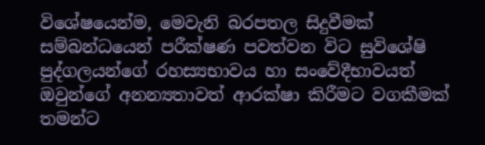විශේෂයෙන්ම, මෙවැනි බරපතල සිදුවීමක් සම්බන්ධයෙන් පරීක්ෂණ පවත්වන විට සුවිශේෂි පුද්ගලයන්ගේ රහස්‍යභාවය හා සංවේදීභාවයත් ඔවුන්ගේ අනන්‍යතාවත් ආරක්ෂා කිරීමට වගකීමක් තමන්ට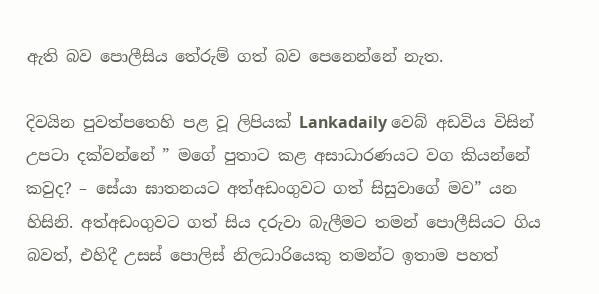ඇති බව පොලීසිය තේරුම් ගත් බව පෙනෙන්නේ නැත.

දිවයින පුවත්පතෙහි පළ වූ ලිපියක් Lankadaily වෙබ් අඩවිය විසින් උපටා දක්වන්නේ ” මගේ පුතාට කළ අසාධාරණයට වග කියන්නේ කවුද? – සේයා ඝාතනයට අත්අඩංගුවට ගත් සිසුවාගේ මව” යන හිසිනි. අත්අඩංගුවට ගත් සිය දරුවා බැලීමට තමන් පොලීසියට ගිය බවත්, එහිදී උසස් පොලිස් නිලධාරියෙකු තමන්ට ඉතාම පහත්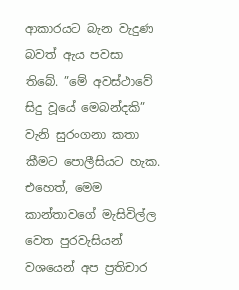ආකාරයට බැන වැදුණ බවත් ඇය පවසා තිබේ. ”මේ අවස්ථාවේ සිදු වූයේ මෙබන්දකි” වැනි සුරංගනා කතා කීමට පොලීසියට හැක. එහෙත්, මෙම කාන්තාවගේ මැසිවිල්ල වෙත පුරවැසියන් වශයෙන් අප ප්‍රතිචාර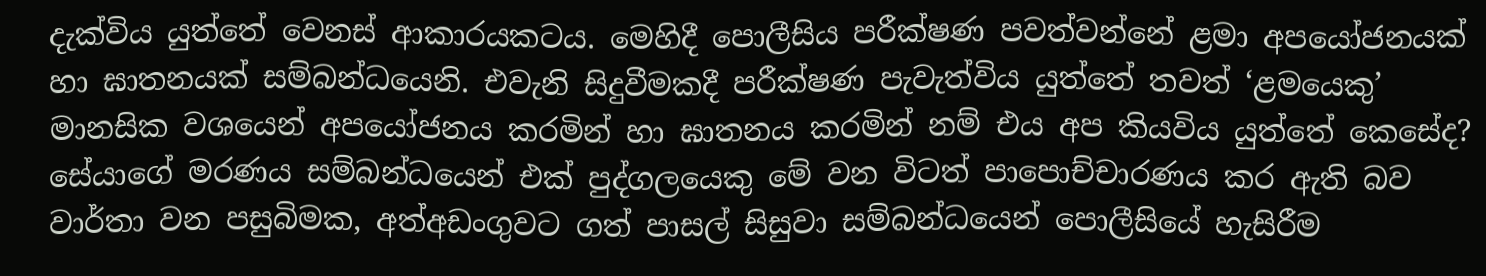දැක්විය යුත්තේ වෙනස් ආකාරයකටය. මෙහිදී පොලීසිය පරීක්ෂණ පවත්වන්නේ ළමා අපයෝජනයක් හා ඝාතනයක් සම්බන්ධයෙනි. එවැනි සිදුවීමකදී පරීක්ෂණ පැවැත්විය යුත්තේ තවත් ‘ළමයෙකු’ මානසික වශයෙන් අපයෝජනය කරමින් හා ඝාතනය කරමින් නම් එය අප කියවිය යුත්තේ කෙසේද? සේයාගේ මරණය සම්බන්ධයෙන් එක් පුද්ගලයෙකු මේ වන විටත් පාපොච්චාරණය කර ඇති බව වාර්තා වන පසුබිමක, අත්අඩංගුවට ගත් පාසල් සිසුවා සම්බන්ධයෙන් පොලීසියේ හැසිරීම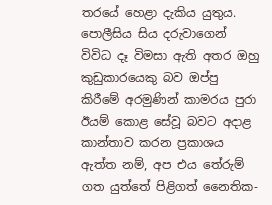තරයේ හෙළා දැකිය යුතුය. පොලීසිය සිය දරුවාගෙන් විවිධ දෑ විමසා ඇති අතර ඔහු කුඩුකාරයෙකු බව ඔප්පු කිරීමේ අරමුණින් කාමරය පුරා ඊයම් කොළ සේවූ බවට අදාළ කාන්තාව කරන ප්‍රකාශය ඇත්ත නම්, අප එය තේරුම් ගත යුත්තේ පිළිගත් නෛතික-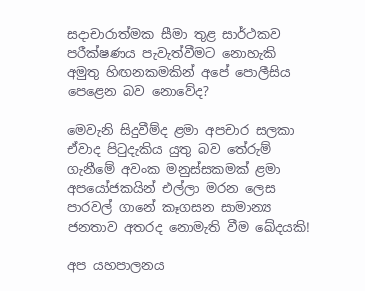සදාචාරාත්මක සීමා තුළ සාර්ථකව පරීක්ෂණය පැවැත්වීමට නොහැකි අමුතු හිඟනකමකින් අපේ පොලීසිය පෙළෙන බව නොවේද?

මෙවැනි සිදුවීම්ද ළමා අපචාර සලකා ඒවාද පිටුදැකිය යුතු බව තේරුම් ගැනීමේ අවංක මනුස්සකමක් ළමා අපයෝජකයින් එල්ලා මරන ලෙස පාරවල් ගානේ කෑගසන සාමාන්‍ය ජනතාව අතරද නොමැති වීම ඛේදයකි!

අප යහපාලනය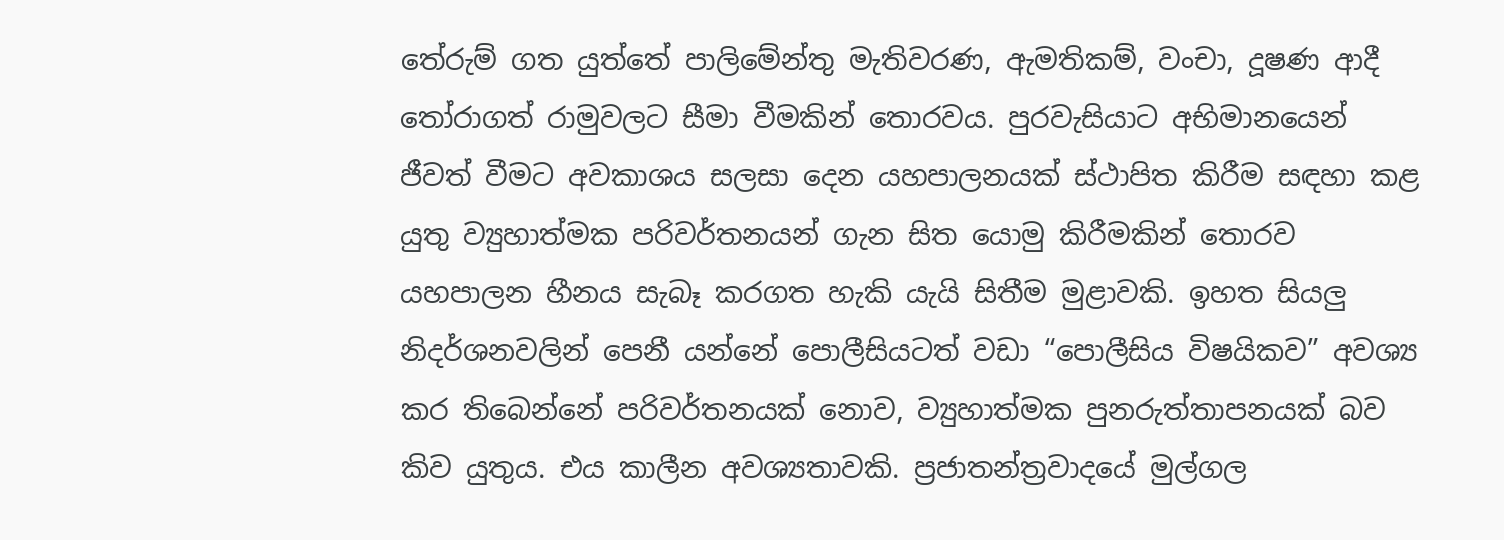තේරුම් ගත යුත්තේ පාලිමේන්තු මැතිවරණ, ඇමතිකම්, වංචා, දූෂණ ආදී තෝරාගත් රාමුවලට සීමා වීමකින් තොරවය. පුරවැසියාට අභිමානයෙන් ජීවත් වීමට අවකාශය සලසා දෙන යහපාලනයක් ස්ථාපිත කිරීම සඳහා කළ යුතු ව්‍යුහාත්මක පරිවර්තනයන් ගැන සිත යොමු කිරීමකින් තොරව යහපාලන හීනය සැබෑ කරගත හැකි යැයි සිතීම මුළාවකි. ඉහත සියලු නිදර්ශනවලින් පෙනී යන්නේ පොලීසියටත් වඩා “පොලීසිය විෂයිකව” අවශ්‍ය කර තිබෙන්නේ පරිවර්තනයක් නොව, ව්‍යුහාත්මක පුනරුත්තාපනයක් බව කිව යුතුය. එය කාලීන අවශ්‍යතාවකි. ප්‍රජාතන්ත්‍රවාදයේ මුල්ගල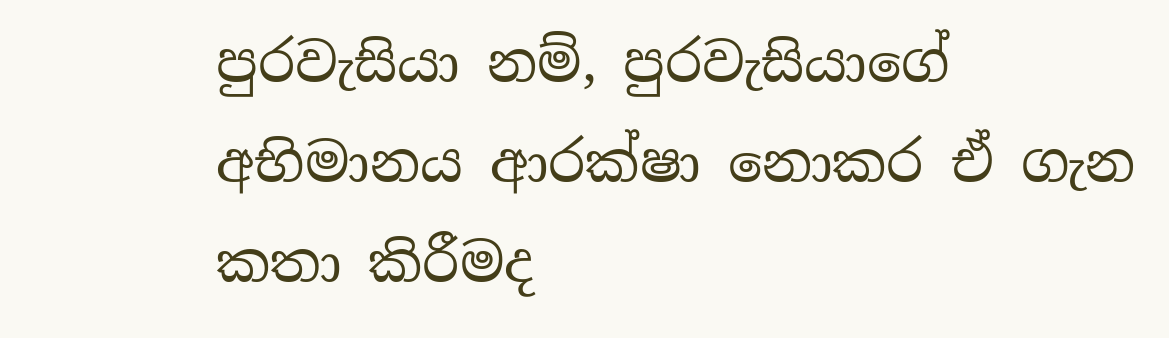පුරවැසියා නම්, පුරවැසියාගේ අභිමානය ආරක්ෂා නොකර ඒ ගැන කතා කිරීමද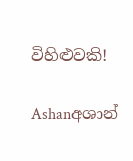විහිළුවකි!

Ashanඅශාන්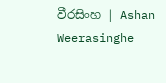වීරසිංහ | Ashan Weerasinghe